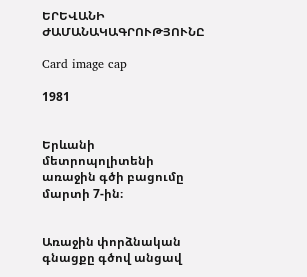ԵՐԵՎԱՆԻ ԺԱՄԱՆԱԿԱԳՐՈՒԹՅՈՒՆԸ

Card image cap

1981


Երևանի մետրոպոլիտենի առաջին գծի բացումը մարտի 7-ին։


Առաջին փորձնական գնացքը գծով անցավ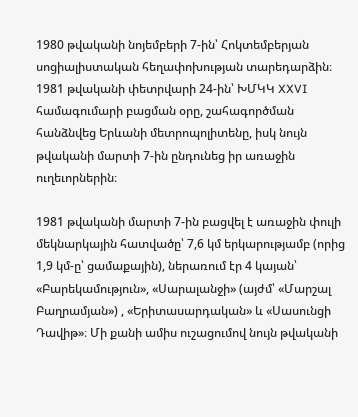1980 թվականի նոյեմբերի 7-ին՝ Հոկտեմբերյան սոցիալիստական հեղափոխության տարեդարձին։ 1981 թվականի փետրվարի 24-ին՝ ԽՄԿԿ XXVI համագումարի բացման օրը, շահագործման հանձնվեց Երևանի մետրոպոլիտենը, իսկ նույն թվականի մարտի 7-ին ընդունեց իր առաջին ուղեւորներին։

1981 թվականի մարտի 7-ին բացվել է առաջին փուլի մեկնարկային հատվածը՝ 7,6 կմ երկարությամբ (որից 1,9 կմ-ը՝ ցամաքային), ներառում էր 4 կայան՝ «Բարեկամություն», «Սարալանջի» (այժմ՝ «Մարշալ Բաղրամյան») , «Երիտասարդական» և «Սասունցի Դավիթ»։ Մի քանի ամիս ուշացումով նույն թվականի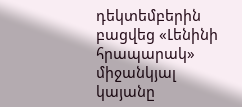դեկտեմբերին բացվեց «Լենինի հրապարակ» միջանկյալ կայանը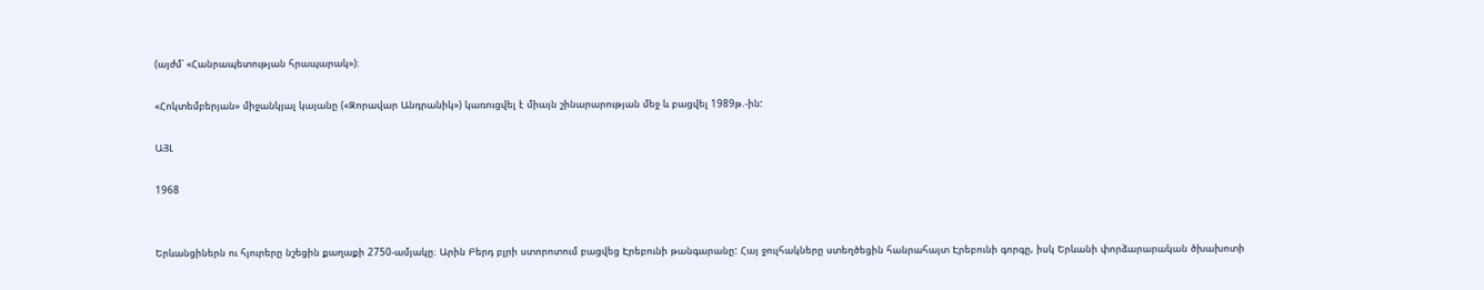(այժմ՝ «Հանրապետության հրապարակ»)։

«Հոկտեմբերյան» միջանկյալ կայանը («Զորավար Անդրանիկ») կառուցվել է միայն շինարարության մեջ և բացվել 1989թ.-ին:

ԱՅԼ

1968


Երևանցիներն ու հյուրերը նշեցին քաղաքի 2750-ամյակը։ Արին Բերդ բլրի ստորոտում բացվեց Էրեբունի թանգարանը: Հայ ջուլհակները ստեղծեցին հանրահայտ Էրեբունի գորգը, իսկ Երևանի փորձարարական ծխախոտի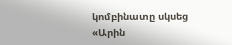կոմբինատը սկսեց «Արին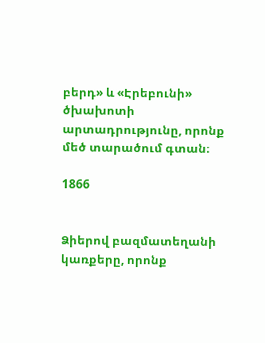բերդ» և «Էրեբունի» ծխախոտի արտադրությունը, որոնք մեծ տարածում գտան։

1866


Ձիերով բազմատեղանի կառքերը, որոնք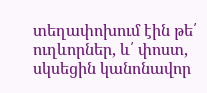տեղափոխում էին թե՛ ուղևորներ, և՛ փոստ, սկսեցին կանոնավոր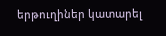երթուղիներ կատարել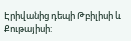Էրիվանից դեպի Թբիլիսի և Քութայիսի: